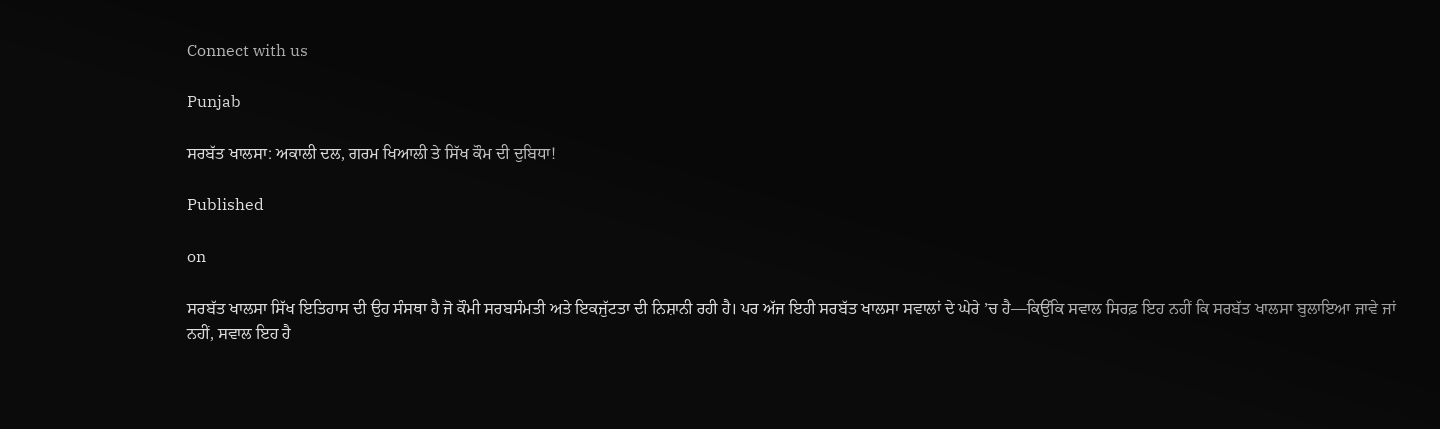Connect with us

Punjab

ਸਰਬੱਤ ਖਾਲਸਾ: ਅਕਾਲੀ ਦਲ, ਗਰਮ ਖਿਆਲੀ ਤੇ ਸਿੱਖ ਕੌਮ ਦੀ ਦੁਬਿਧਾ!

Published

on

ਸਰਬੱਤ ਖਾਲਸਾ ਸਿੱਖ ਇਤਿਹਾਸ ਦੀ ਉਹ ਸੰਸਥਾ ਹੈ ਜੋ ਕੌਮੀ ਸਰਬਸੰਮਤੀ ਅਤੇ ਇਕਜੁੱਟਤਾ ਦੀ ਨਿਸ਼ਾਨੀ ਰਹੀ ਹੈ। ਪਰ ਅੱਜ ਇਹੀ ਸਰਬੱਤ ਖਾਲਸਾ ਸਵਾਲਾਂ ਦੇ ਘੇਰੇ ’ਚ ਹੈ—ਕਿਉਂਕਿ ਸਵਾਲ ਸਿਰਫ਼ ਇਹ ਨਹੀਂ ਕਿ ਸਰਬੱਤ ਖਾਲਸਾ ਬੁਲਾਇਆ ਜਾਵੇ ਜਾਂ ਨਹੀਂ, ਸਵਾਲ ਇਹ ਹੈ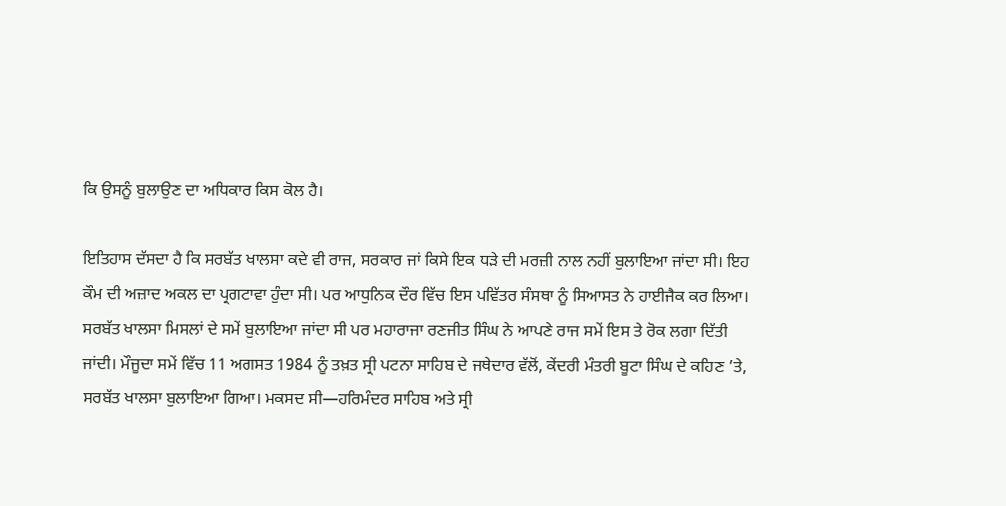ਕਿ ਉਸਨੂੰ ਬੁਲਾਉਣ ਦਾ ਅਧਿਕਾਰ ਕਿਸ ਕੋਲ ਹੈ।

ਇਤਿਹਾਸ ਦੱਸਦਾ ਹੈ ਕਿ ਸਰਬੱਤ ਖਾਲਸਾ ਕਦੇ ਵੀ ਰਾਜ, ਸਰਕਾਰ ਜਾਂ ਕਿਸੇ ਇਕ ਧੜੇ ਦੀ ਮਰਜ਼ੀ ਨਾਲ ਨਹੀਂ ਬੁਲਾਇਆ ਜਾਂਦਾ ਸੀ। ਇਹ ਕੌਮ ਦੀ ਅਜ਼ਾਦ ਅਕਲ ਦਾ ਪ੍ਰਗਟਾਵਾ ਹੁੰਦਾ ਸੀ। ਪਰ ਆਧੁਨਿਕ ਦੌਰ ਵਿੱਚ ਇਸ ਪਵਿੱਤਰ ਸੰਸਥਾ ਨੂੰ ਸਿਆਸਤ ਨੇ ਹਾਈਜੈਕ ਕਰ ਲਿਆ। ਸਰਬੱਤ ਖਾਲਸਾ ਮਿਸਲਾਂ ਦੇ ਸਮੇਂ ਬੁਲਾਇਆ ਜਾਂਦਾ ਸੀ ਪਰ ਮਹਾਰਾਜਾ ਰਣਜੀਤ ਸਿੰਘ ਨੇ ਆਪਣੇ ਰਾਜ ਸਮੇਂ ਇਸ ਤੇ ਰੋਕ ਲਗਾ ਦਿੱਤੀ ਜਾਂਦੀ। ਮੌਜੂਦਾ ਸਮੇਂ ਵਿੱਚ 11 ਅਗਸਤ 1984 ਨੂੰ ਤਖ਼ਤ ਸ੍ਰੀ ਪਟਨਾ ਸਾਹਿਬ ਦੇ ਜਥੇਦਾਰ ਵੱਲੋਂ, ਕੇਂਦਰੀ ਮੰਤਰੀ ਬੂਟਾ ਸਿੰਘ ਦੇ ਕਹਿਣ ’ਤੇ, ਸਰਬੱਤ ਖਾਲਸਾ ਬੁਲਾਇਆ ਗਿਆ। ਮਕਸਦ ਸੀ—ਹਰਿਮੰਦਰ ਸਾਹਿਬ ਅਤੇ ਸ੍ਰੀ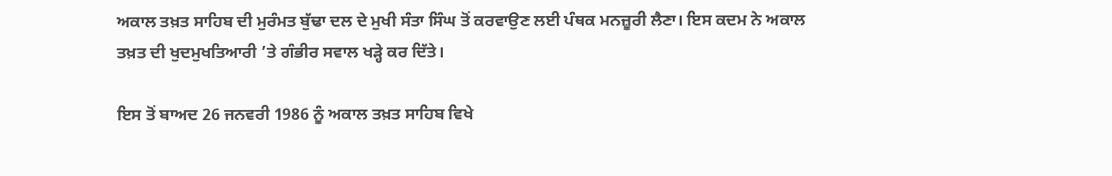ਅਕਾਲ ਤਖ਼ਤ ਸਾਹਿਬ ਦੀ ਮੁਰੰਮਤ ਬੁੱਢਾ ਦਲ ਦੇ ਮੁਖੀ ਸੰਤਾ ਸਿੰਘ ਤੋਂ ਕਰਵਾਉਣ ਲਈ ਪੰਥਕ ਮਨਜ਼ੂਰੀ ਲੈਣਾ। ਇਸ ਕਦਮ ਨੇ ਅਕਾਲ ਤਖ਼ਤ ਦੀ ਖੁਦਮੁਖਤਿਆਰੀ ’ਤੇ ਗੰਭੀਰ ਸਵਾਲ ਖੜ੍ਹੇ ਕਰ ਦਿੱਤੇ।

ਇਸ ਤੋਂ ਬਾਅਦ 26 ਜਨਵਰੀ 1986 ਨੂੰ ਅਕਾਲ ਤਖ਼ਤ ਸਾਹਿਬ ਵਿਖੇ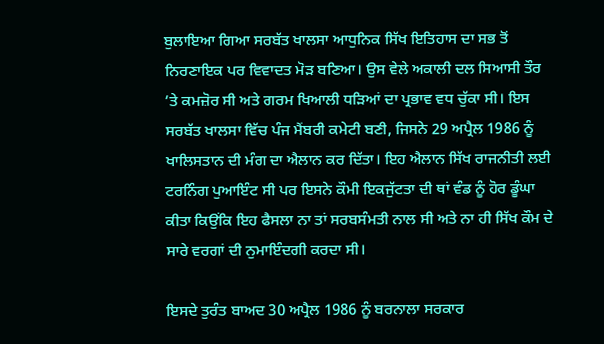ਬੁਲਾਇਆ ਗਿਆ ਸਰਬੱਤ ਖਾਲਸਾ ਆਧੁਨਿਕ ਸਿੱਖ ਇਤਿਹਾਸ ਦਾ ਸਭ ਤੋਂ ਨਿਰਣਾਇਕ ਪਰ ਵਿਵਾਦਤ ਮੋੜ ਬਣਿਆ। ਉਸ ਵੇਲੇ ਅਕਾਲੀ ਦਲ ਸਿਆਸੀ ਤੌਰ ’ਤੇ ਕਮਜ਼ੋਰ ਸੀ ਅਤੇ ਗਰਮ ਖਿਆਲੀ ਧੜਿਆਂ ਦਾ ਪ੍ਰਭਾਵ ਵਧ ਚੁੱਕਾ ਸੀ। ਇਸ ਸਰਬੱਤ ਖਾਲਸਾ ਵਿੱਚ ਪੰਜ ਮੈਂਬਰੀ ਕਮੇਟੀ ਬਣੀ, ਜਿਸਨੇ 29 ਅਪ੍ਰੈਲ 1986 ਨੂੰ ਖਾਲਿਸਤਾਨ ਦੀ ਮੰਗ ਦਾ ਐਲਾਨ ਕਰ ਦਿੱਤਾ। ਇਹ ਐਲਾਨ ਸਿੱਖ ਰਾਜਨੀਤੀ ਲਈ ਟਰਨਿੰਗ ਪੁਆਇੰਟ ਸੀ ਪਰ ਇਸਨੇ ਕੌਮੀ ਇਕਜੁੱਟਤਾ ਦੀ ਥਾਂ ਵੰਡ ਨੂੰ ਹੋਰ ਡੂੰਘਾ ਕੀਤਾ ਕਿਉਂਕਿ ਇਹ ਫੈਸਲਾ ਨਾ ਤਾਂ ਸਰਬਸੰਮਤੀ ਨਾਲ ਸੀ ਅਤੇ ਨਾ ਹੀ ਸਿੱਖ ਕੌਮ ਦੇ ਸਾਰੇ ਵਰਗਾਂ ਦੀ ਨੁਮਾਇੰਦਗੀ ਕਰਦਾ ਸੀ।

ਇਸਦੇ ਤੁਰੰਤ ਬਾਅਦ 30 ਅਪ੍ਰੈਲ 1986 ਨੂੰ ਬਰਨਾਲਾ ਸਰਕਾਰ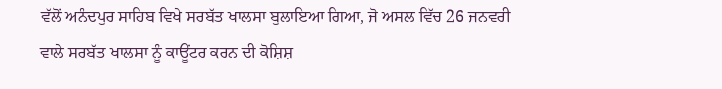ਵੱਲੋਂ ਅਨੰਦਪੁਰ ਸਾਹਿਬ ਵਿਖੇ ਸਰਬੱਤ ਖਾਲਸਾ ਬੁਲਾਇਆ ਗਿਆ, ਜੋ ਅਸਲ ਵਿੱਚ 26 ਜਨਵਰੀ ਵਾਲੇ ਸਰਬੱਤ ਖਾਲਸਾ ਨੂੰ ਕਾਊਂਟਰ ਕਰਨ ਦੀ ਕੋਸ਼ਿਸ਼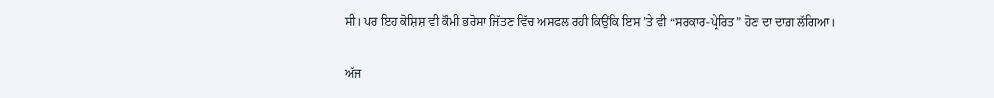ਸੀ। ਪਰ ਇਹ ਕੋਸ਼ਿਸ਼ ਵੀ ਕੌਮੀ ਭਰੋਸਾ ਜਿੱਤਣ ਵਿੱਚ ਅਸਫਲ ਰਹੀ ਕਿਉਂਕਿ ਇਸ ’ਤੇ ਵੀ “ਸਰਕਾਰ-ਪ੍ਰੇਰਿਤ” ਹੋਣ ਦਾ ਦਾਗ਼ ਲੱਗਿਆ।

ਅੱਜ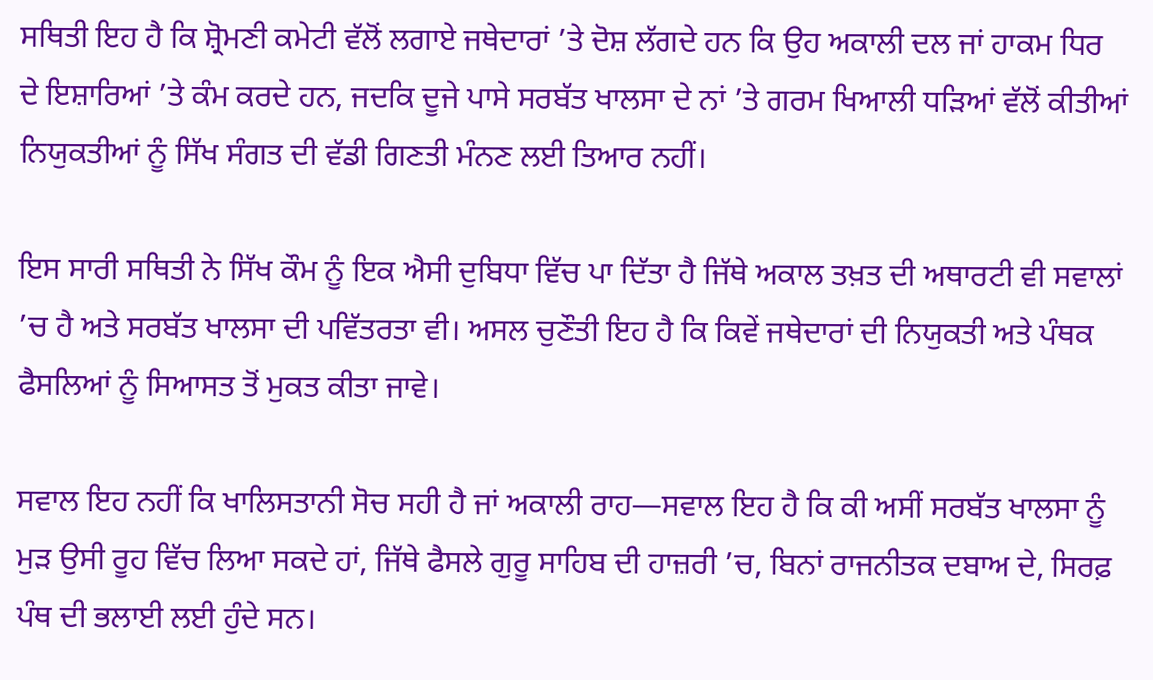ਸਥਿਤੀ ਇਹ ਹੈ ਕਿ ਸ਼੍ਰੋਮਣੀ ਕਮੇਟੀ ਵੱਲੋਂ ਲਗਾਏ ਜਥੇਦਾਰਾਂ ’ਤੇ ਦੋਸ਼ ਲੱਗਦੇ ਹਨ ਕਿ ਉਹ ਅਕਾਲੀ ਦਲ ਜਾਂ ਹਾਕਮ ਧਿਰ ਦੇ ਇਸ਼ਾਰਿਆਂ ’ਤੇ ਕੰਮ ਕਰਦੇ ਹਨ, ਜਦਕਿ ਦੂਜੇ ਪਾਸੇ ਸਰਬੱਤ ਖਾਲਸਾ ਦੇ ਨਾਂ ’ਤੇ ਗਰਮ ਖਿਆਲੀ ਧੜਿਆਂ ਵੱਲੋਂ ਕੀਤੀਆਂ ਨਿਯੁਕਤੀਆਂ ਨੂੰ ਸਿੱਖ ਸੰਗਤ ਦੀ ਵੱਡੀ ਗਿਣਤੀ ਮੰਨਣ ਲਈ ਤਿਆਰ ਨਹੀਂ।

ਇਸ ਸਾਰੀ ਸਥਿਤੀ ਨੇ ਸਿੱਖ ਕੌਮ ਨੂੰ ਇਕ ਐਸੀ ਦੁਬਿਧਾ ਵਿੱਚ ਪਾ ਦਿੱਤਾ ਹੈ ਜਿੱਥੇ ਅਕਾਲ ਤਖ਼ਤ ਦੀ ਅਥਾਰਟੀ ਵੀ ਸਵਾਲਾਂ ’ਚ ਹੈ ਅਤੇ ਸਰਬੱਤ ਖਾਲਸਾ ਦੀ ਪਵਿੱਤਰਤਾ ਵੀ। ਅਸਲ ਚੁਣੌਤੀ ਇਹ ਹੈ ਕਿ ਕਿਵੇਂ ਜਥੇਦਾਰਾਂ ਦੀ ਨਿਯੁਕਤੀ ਅਤੇ ਪੰਥਕ ਫੈਸਲਿਆਂ ਨੂੰ ਸਿਆਸਤ ਤੋਂ ਮੁਕਤ ਕੀਤਾ ਜਾਵੇ।

ਸਵਾਲ ਇਹ ਨਹੀਂ ਕਿ ਖਾਲਿਸਤਾਨੀ ਸੋਚ ਸਹੀ ਹੈ ਜਾਂ ਅਕਾਲੀ ਰਾਹ—ਸਵਾਲ ਇਹ ਹੈ ਕਿ ਕੀ ਅਸੀਂ ਸਰਬੱਤ ਖਾਲਸਾ ਨੂੰ ਮੁੜ ਉਸੀ ਰੂਹ ਵਿੱਚ ਲਿਆ ਸਕਦੇ ਹਾਂ, ਜਿੱਥੇ ਫੈਸਲੇ ਗੁਰੂ ਸਾਹਿਬ ਦੀ ਹਾਜ਼ਰੀ ’ਚ, ਬਿਨਾਂ ਰਾਜਨੀਤਕ ਦਬਾਅ ਦੇ, ਸਿਰਫ਼ ਪੰਥ ਦੀ ਭਲਾਈ ਲਈ ਹੁੰਦੇ ਸਨ।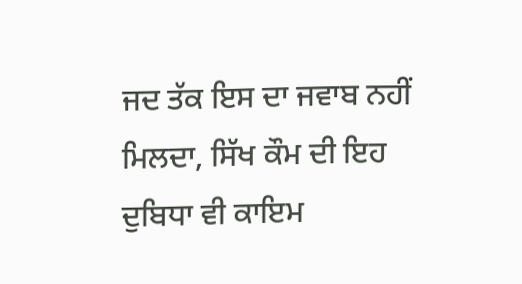ਜਦ ਤੱਕ ਇਸ ਦਾ ਜਵਾਬ ਨਹੀਂ ਮਿਲਦਾ, ਸਿੱਖ ਕੌਮ ਦੀ ਇਹ ਦੁਬਿਧਾ ਵੀ ਕਾਇਮ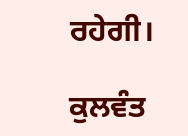ਰਹੇਗੀ।

ਕੁਲਵੰਤ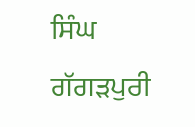ਸਿੰਘ ਗੱਗੜਪੁਰੀ